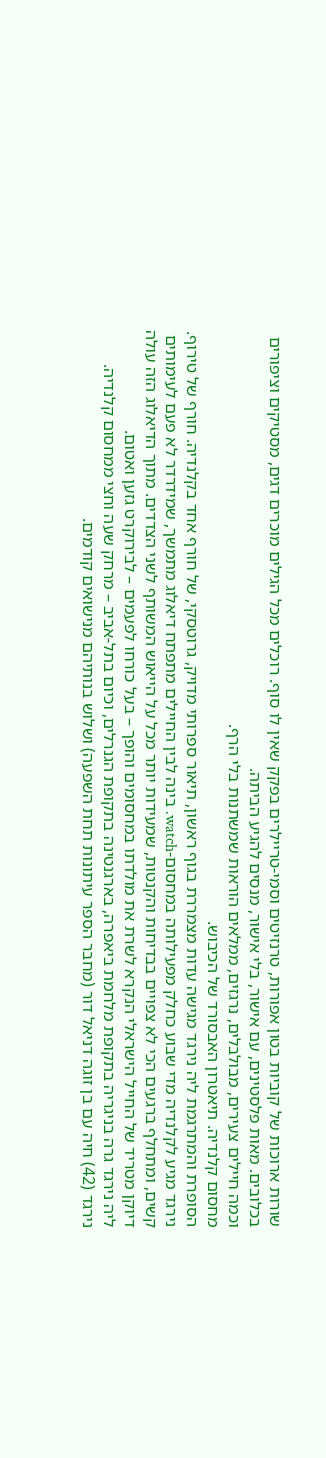שורות ארוכות של קוביות בטון אפורות, טרנזיטים וסמי-טריילרים בפקק שאין לו סוף. רוכלים מכל הגילים מוכרים דגים, מסטיקים וציפורים בכלובים. מאות פלסטינים, עם אישור, בלי אישור, מנסים להגיע הביתה.
וכמה חיילים צעירים, מבולבלים, נרגזים, ממלאים הוראות שמשתנות בלי הרף.
מחסום קלנדיה. תיאטרון האבסורד של הכיבוש.
הסופרת והמתרגמת ליה נירגד מגישה עדות מצמררת בגוף ראשון, תיאור ספרותי מדויק, גרוטסקי, של חורף אחד בקלנדיה. חורף של טירוף.
נירגד מגיע לקלנדיה מדי שבוע כחלק מפעילותה במחסום-watch. בינה לבין החיילים מתפתח דיאלוג מתמשך, שמידרדר לא פעם לעימותים קשים, ומתחלף ברגעים הכי לא צפויים בבדיחות והקנטות, שמעידות יותר מכל על הייאוש המשותף לשני הצדדים. מתוך הדיאלוג הזה עולה דיוקן מטריד של החייל הישראלי הנקרא לשרת את מולדתו במחסומים והופך – בעל כורחו לפעמים – לבירוקרט גזען ואטום.
ליה נירגד גרה בניגריה בתקופת מלחמת ביאפרה, בארגנטינה בתקופת הגנרלים, וכיום בתל-אביב – מרחק שעה וחצי ממחסום קלנדיה.
נירגד (42) חיה עם בן זוגה דניאל דור (מחבר הספר עיתונות תחת השפעה) ושלוש בנותיהם מנישואים קודמים.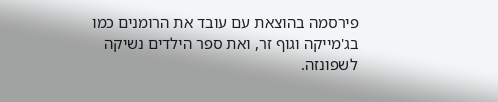פירסמה בהוצאת עם עובד את הרומנים כמו בג'מייקה וגוף זר, ואת ספר הילדים נשיקה לשפונזה.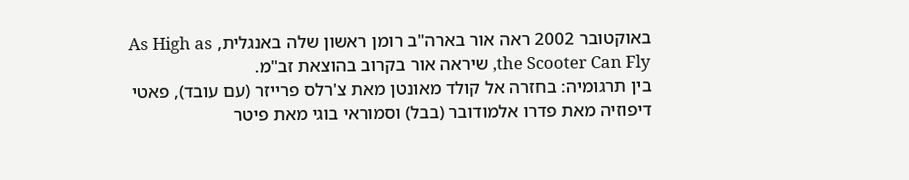באוקטובר 2002 ראה אור בארה"ב רומן ראשון שלה באנגלית, As High as the Scooter Can Fly, שיראה אור בקרוב בהוצאת זב"מ.
בין תרגומיה: בחזרה אל קולד מאונטן מאת צ'רלס פרייזר (עם עובד), פאטי דיפוזיה מאת פדרו אלמודובר (בבל) וסמוראי בוגי מאת פיטר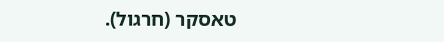טאסקר (חרגול).